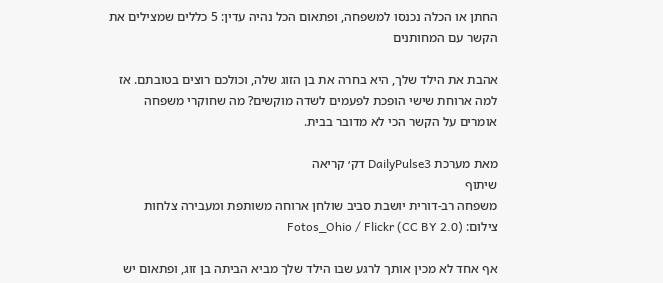החתן או הכלה נכנסו למשפחה, ופתאום הכל נהיה עדין: 5 כללים שמצילים את הקשר עם המחותנים

אהבת את הילד שלך, היא בחרה את בן הזוג שלה, וכולכם רוצים בטובתם. אז למה ארוחת שישי הופכת לפעמים לשדה מוקשים? מה שחוקרי משפחה אומרים על הקשר הכי לא מדובר בבית.

מאת מערכת DailyPulse3 דק׳ קריאה
שיתוף
משפחה רב-דורית יושבת סביב שולחן ארוחה משותפת ומעבירה צלחות
צילום: Fotos_Ohio / Flickr (CC BY 2.0)

אף אחד לא מכין אותך לרגע שבו הילד שלך מביא הביתה בן זוג, ופתאום יש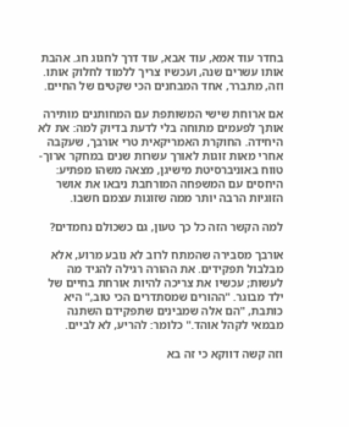בחדר עוד אמא, עוד אבא, עוד דרך לחגוג חג. אהבת אותו עשרים שנה, ועכשיו צריך ללמוד לחלוק אותו. וזה, מתברר, אחד המבחנים הכי שקטים של החיים.

אם ארוחת שישי המשותפת עם המחותנים מותירה אותך לפעמים מתוחה בלי לדעת בדיוק למה: את לא היחידה. החוקרת האמריקאית טרי אורבך, שעקבה אחרי מאות זוגות לאורך עשרות שנים במחקר ארוך-טווח באוניברסיטת מישיגן, מצאה משהו מפתיע: היחסים עם המשפחה המורחבת ניבאו את אושר הזוגיות הרבה יותר ממה שזוגות עצמם חשבו.

למה הקשר הזה כל כך טעון, גם כשכולם נחמדים?

אורבך מסבירה שהמתח לרוב לא נובע מרוע, אלא מבלבול תפקידים. את ההורה רגילה להגיד מה לעשות; עכשיו את צריכה להיות אורחת בחיים של ילד מבוגר. "ההורים שמסתדרים הכי טוב," היא כותבת, "הם אלה שמבינים שתפקידם השתנה מבמאי לקהל אוהד." כלומר: להריע, לא לביים.

וזה קשה דווקא כי זה בא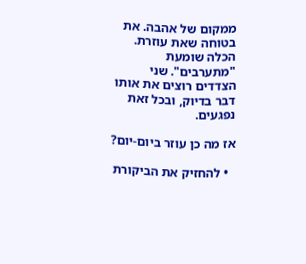ממקום של אהבה. את בטוחה שאת עוזרת. הכלה שומעת "מתערבים". שני הצדדים רוצים את אותו דבר בדיוק, ובכל זאת נפגעים.

אז מה כן עוזר ביום-יום?

  • להחזיק את הביקורת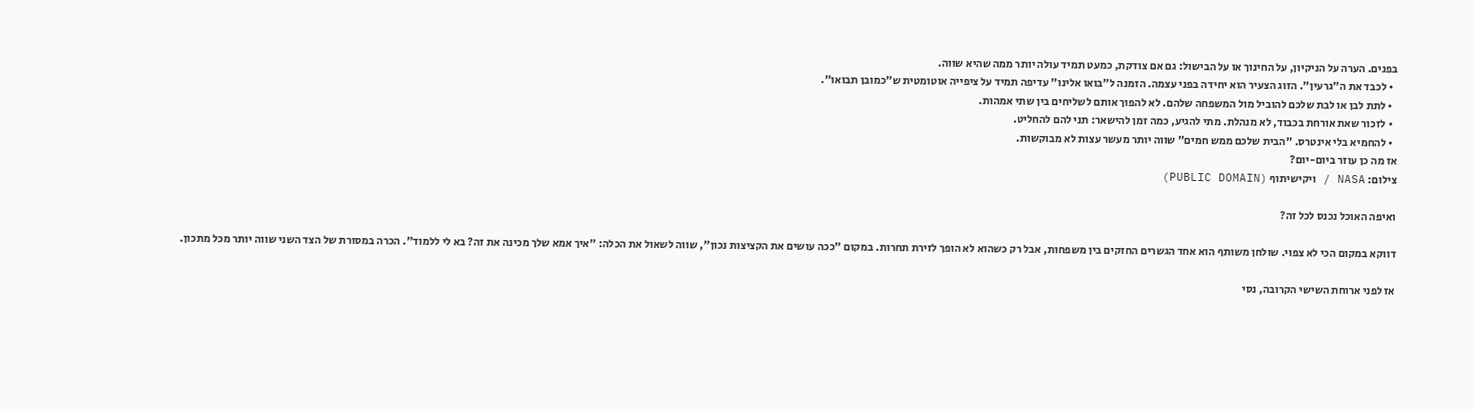בפנים. הערה על הניקיון, על החינוך או על הבישול: גם אם צודקת, כמעט תמיד עולה יותר ממה שהיא שווה.
  • לכבד את ה"גרעין". הזוג הצעיר הוא יחידה בפני עצמה. הזמנה ל"בואו אלינו" עדיפה תמיד על ציפייה אוטומטית ש"כמובן תבואו".
  • לתת לבן או לבת שלכם להוביל מול המשפחה שלהם. לא להפוך אותם לשליחים בין שתי אמהות.
  • לזכור שאת אורחת בכבוד, לא מנהלת. מתי להגיע, כמה זמן להישאר: תני להם להחליט.
  • להחמיא בלי אינטרס. "הבית שלכם ממש חמים" שווה יותר מעשר עצות לא מבוקשות.
אז מה כן עוזר ביום-יום?
צילום: NASA / ויקישיתוף (PUBLIC DOMAIN)

ואיפה האוכל נכנס לכל זה?

דווקא במקום הכי לא צפוי. שולחן משותף הוא אחד הגשרים החזקים בין משפחות, אבל רק כשהוא לא הופך לזירת תחרות. במקום "ככה עושים את הקציצות נכון", שווה לשאול את הכלה: "איך אמא שלך מכינה את זה? בא לי ללמוד". הכרה במסורת של הצד השני שווה יותר מכל מתכון.

אז לפני ארוחת השישי הקרובה, נסי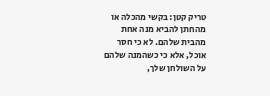טריק קטן: בקשי מהכלה או מהחתן להביא מנה אחת מהבית שלהם. לא כי חסר אוכל, אלא כי כשהמנה שלהם על השולחן שלך,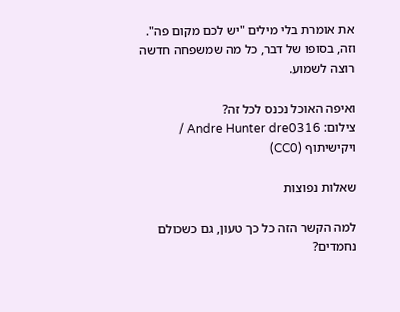את אומרת בלי מילים "יש לכם מקום פה". וזה, בסופו של דבר, כל מה שמשפחה חדשה רוצה לשמוע.

ואיפה האוכל נכנס לכל זה?
צילום: Andre Hunter dre0316 / ויקישיתוף (CC0)

שאלות נפוצות

למה הקשר הזה כל כך טעון, גם כשכולם נחמדים?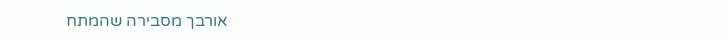אורבך מסבירה שהמתח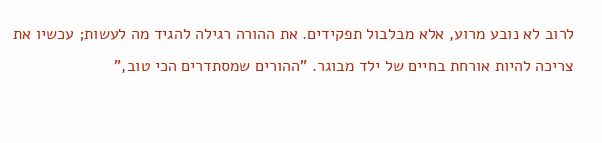לרוב לא נובע מרוע, אלא מבלבול תפקידים. את ההורה רגילה להגיד מה לעשות; עכשיו את צריכה להיות אורחת בחיים של ילד מבוגר. "ההורים שמסתדרים הכי טוב,"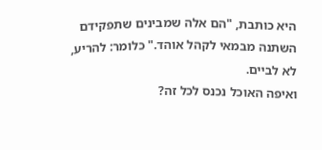היא כותבת, "הם אלה שמבינים שתפקידם השתנה מבמאי לקהל אוהד." כלומר: להריע, לא לביים.
ואיפה האוכל נכנס לכל זה?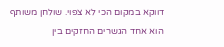דווקא במקום הכי לא צפוי. שולחן משותף הוא אחד הגשרים החזקים בין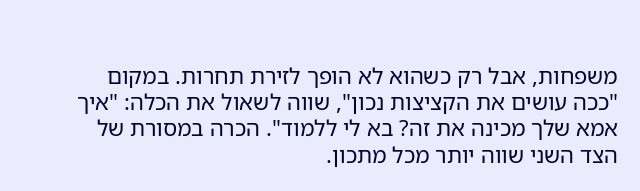משפחות, אבל רק כשהוא לא הופך לזירת תחרות. במקום "ככה עושים את הקציצות נכון", שווה לשאול את הכלה: "איך אמא שלך מכינה את זה? בא לי ללמוד". הכרה במסורת של הצד השני שווה יותר מכל מתכון.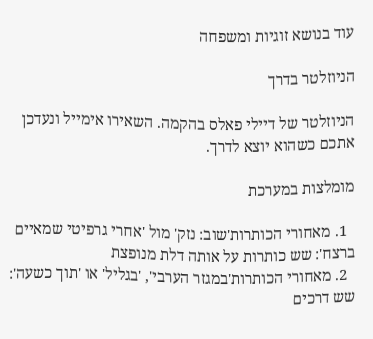עוד בנושא זוגיות ומשפחה

הניוזלטר בדרך

הניוזלטר של דיילי פאלס בהקמה. השאירו אימייל ונעדכן אתכם כשהוא יוצא לדרך.

מומלצות במערכת

  1. מאחורי הכותרות'שוב: נזק' מול 'אחרי גרפיטי שמאיים ברצח': שש כותרות על אותה דלת מנופצת
  2. מאחורי הכותרות'במגזר הערבי', 'בגליל' או 'תוך כשעה': שש דרכים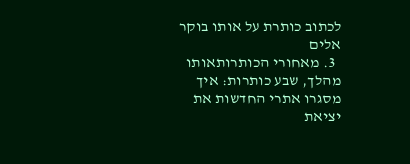לכתוב כותרת על אותו בוקר אלים
  3. מאחורי הכותרותאותו מהלך, שבע כותרות: איך מסגרו אתרי החדשות את יציאת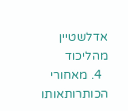אדלשטיין מהליכוד
  4. מאחורי הכותרותאותו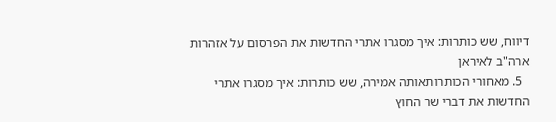דיווח, שש כותרות: איך מסגרו אתרי החדשות את הפרסום על אזהרות ארה"ב לאיראן
  5. מאחורי הכותרותאותה אמירה, שש כותרות: איך מסגרו אתרי החדשות את דברי שר החוץ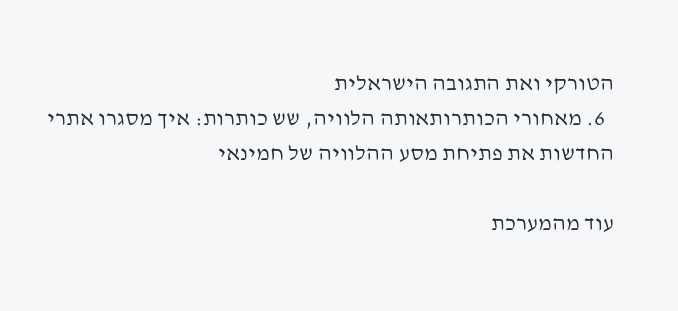הטורקי ואת התגובה הישראלית
  6. מאחורי הכותרותאותה הלוויה, שש כותרות: איך מסגרו אתרי החדשות את פתיחת מסע ההלוויה של חמינאי

עוד מהמערכת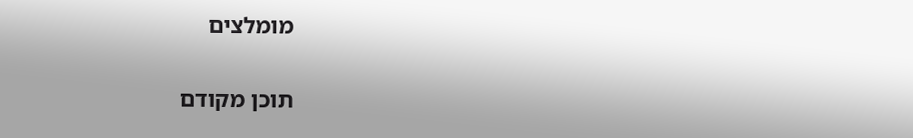מומלצים

תוכן מקודם